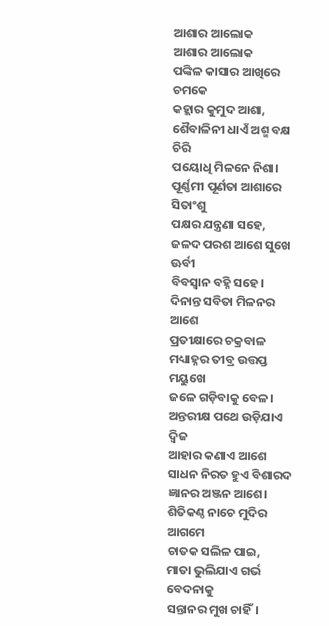ଆଶାର ଆଲୋକ
ଆଶାର ଆଲୋକ
ପଙ୍କିଳ କାସାର ଆଖିରେ ଚମକେ
କହ୍ଲାର କୁମୁଦ ଆଶା,
ଶୈବାଳିନୀ ଧାଏଁ ଅଶ୍ମ ବକ୍ଷ ଚିରି
ପୟୋଧି ମିଳନେ ନିଶା।
ପୂର୍ଣ୍ଣମୀ ପୂର୍ଣତା ଆଶାରେ ସିତାଂଶୁ
ପକ୍ଷର ଯନ୍ତ୍ରଣା ସହେ,
ଜଳଦ ପରଶ ଆଶେ ସୁଖେ ଊର୍ବୀ
ବିବସ୍ୱାନ ବହ୍ନି ସହେ।
ଦିନାନ୍ତ ସବିତା ମିଳନର ଆଶେ
ପ୍ରତୀକ୍ଷାରେ ଚକ୍ରବାଳ
ମଧ୍ୟାହ୍ନର ତୀବ୍ର ଉତ୍ତପ୍ତ ମୟୁଖେ
ଜଳେ ଗଡ଼ିବାକୁ ବେଳ।
ଅନ୍ତରୀକ୍ଷ ପଥେ ଉଡ଼ିଯାଏ ଦ୍ଵିଜ
ଆହାର କଣାଏ ଆଶେ
ସାଧନ ନିରତ ହୁଏ ବିଶାରଦ
ଜ୍ଞାନର ଅଞ୍ଜନ ଆଶେ।
ଶିତିକଣ୍ଠ ନାଚେ ମୁଦିର ଆଗମେ
ଚାତକ ସଲିଳ ପାଇ,
ମାତା ଭୁଲିଯାଏ ଗର୍ଭ ବେଦନାକୁ
ସନ୍ତାନର ମୁଖ ଚାହିଁ।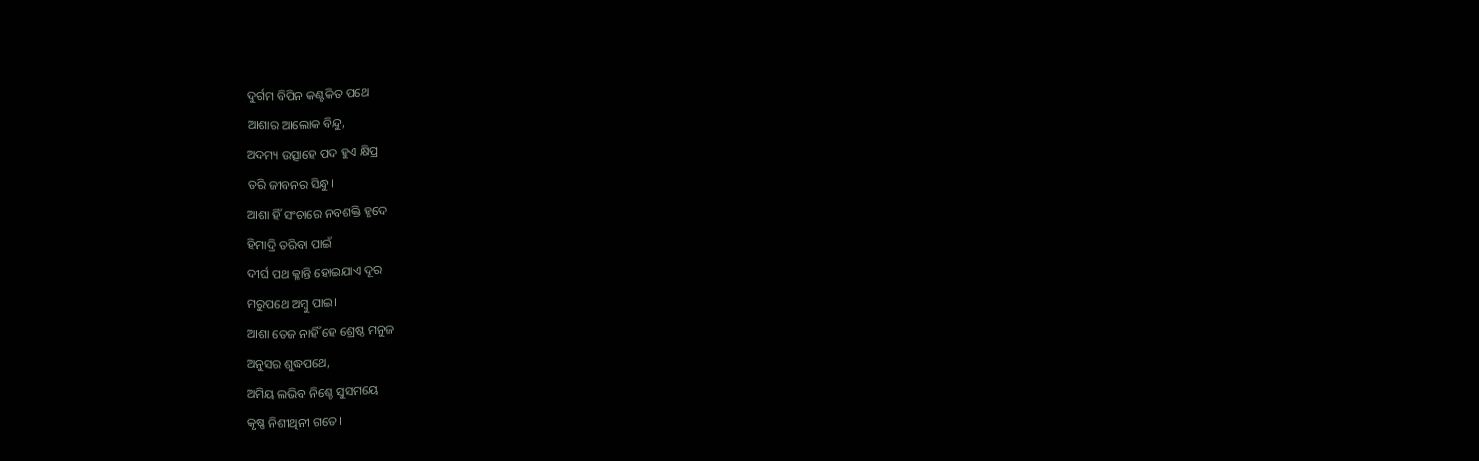ଦୁର୍ଗମ ବିପିନ କଣ୍ଟକିତ ପଥେ
ଆଶାର ଆଲୋକ ବିନ୍ଦୁ,
ଅଦମ୍ୟ ଉତ୍ସାହେ ପଦ ହୁଏ କ୍ଷିପ୍ର
ତରି ଜୀବନର ସିନ୍ଧୁ।
ଆଶା ହିଁ ସଂଚାରେ ନବଶକ୍ତି ହୃଦେ
ହିମାଦ୍ରି ତରିବା ପାଇଁ
ଦୀର୍ଘ ପଥ କ୍ଳାନ୍ତି ହୋଇଯାଏ ଦୂର
ମରୁପଥେ ଅମ୍ବୁ ପାଇ।
ଆଶା ତେଜ ନାହିଁ ହେ ଶ୍ରେଷ୍ଠ ମନୁଜ
ଅନୁସର ଶୁଦ୍ଧପଥେ,
ଅମିୟ ଲଭିବ ନିଶ୍ଚେ ସୁସମୟେ
କୃଷ୍ଣ ନିଶୀଥିନୀ ଗତେ।